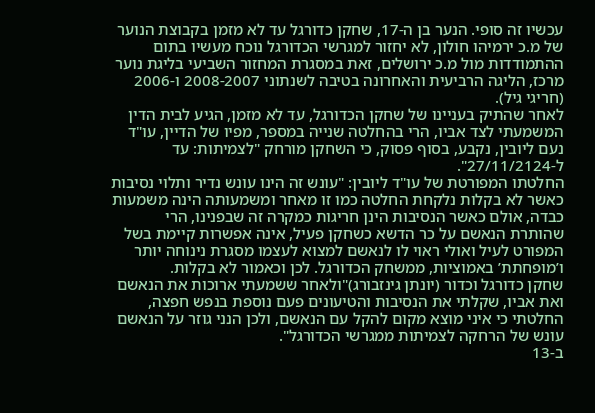עכשיו זה סופי. הנער בן ה-17, שחקן כדורגל עד לא מזמן בקבוצת הנוער של מ.כ ירמיהו חולון, לא יחזור למגרשי הכדורגל נוכח מעשיו בתום ההתמודדות מול מ.כ ירושלים, זאת במסגרת המחזור השביעי בליגת נוער מרכז, הליגה הרביעית והאחרונה בטיבה לשנתוני 2008-2007 ו-2006 (חריגי גיל).
לאחר שהתיק בעניינו של שחקן הכדורגל, עד לא מזמן, הגיע לבית הדין המשמעתי לצד אביו, הרי בהחלטה שנייה במספר, מפיו של הדיין, עו"ד נעם ליובין, נקבע, בסוף פסוק, כי השחקן מורחק "לצמיתות: עד ל-27/11/2124".
החלטתו המפורטת של עו"ד ליובין: "עונש זה הינו עונש נדיר ותלוי נסיבות כאשר לא בקלות נלקחת החלטה כמו זו מאחר ומשמעותה הינה משמעות כבדה, אולם כאשר הנסיבות הינן חריגות כמקרה זה שבפנינו, הרי שהותרת הנאשם על כר הדשא כשחקן פעיל, אינה אפשרות קיימת בשל המפורט לעיל ואולי ראוי לו לנאשם למצוא לעצמו מסגרת נינוחה יותר ו’מופחתת’ באמוציות, ממשחק הכדורגל. לכן וכאמור לא בקלות.
שחקן כדורגל וכדור (יונתן גינזבורג)"ולאחר ששמעתי ארוכות את הנאשם ואת אביו, שקלתי את הנסיבות והטיעונים פעם נוספת בנפש חפצה, החלטתי כי איני מוצא מקום להקל עם הנאשם, ולכן הנני גוזר על הנאשם עונש של הרחקה לצמיתות ממגרשי הכדורגל".
ב-13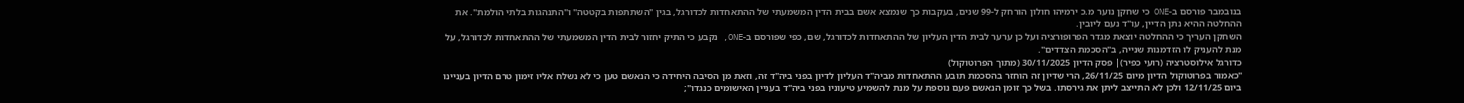בנובמבר פורסם ב-ONE כי שחקן נוער מ.כ ירמיהו חולון הורחק ל-99 שנים, בעקבות כך שנמצא אשם בבית הדין המשמעתי של ההתאחדות לכדורגל, בגין "השתתפות בקטטה" ו"התנהגות בלתי הולמת". את ההחלטה ההיא נתן הדיין, עו"ד נעם ליובין.
השחקן העריך כי ההחלטה יוצאת מגדר הפרופורציה ועל כן ערער לבית הדין העליון של ההתאחדות לכדורגל, שם, כפי שפורסם ב-ONE, נקבע כי התיק יחזור לבית הדין המשמעתי של ההתאחדות לכדורגל, על מנת להעניק לו הזדמנות שנייה, ב"הסכמת הצדדים".
כדורגל אילוסטרציה (רועי כפיר)| פסק הדיון 30/11/2025 (מתוך הפרוטוקול)
"כאמור בפרוטוקול הדיון מיום 26/11/25, הרי שדיון זה הוחזר בהסכמת תובע ההתאחדות מביה"ד העליון לדיון בפני ביה"ד זה, וזאת מן הסיבה היחידה כי הנאשם טען כי לא נשלח אליו זימון טרם הדיון בעניינו ביום 12/11/25 ולכן לא התייצב ליתן את גירסתו. בשל כך זומן הנאשם פעם נוספת על מנת להשמיע טיעוניו בפני ביה"ד בעניין האישומים כנגדו";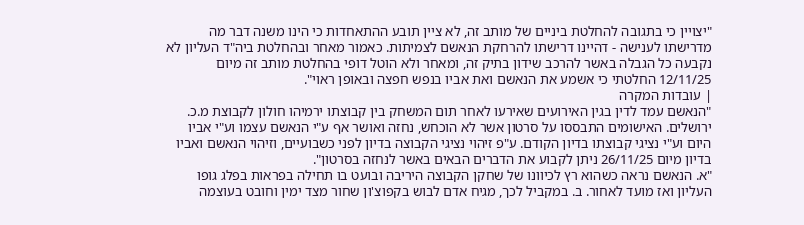"יצויין כי בתגובה להחלטת ביניים של מותב זה, לא ציין תובע ההתאחדות כי הינו משנה דבר מה מדרישתו לענישה - דהיינו דרישתו להרחקת הנאשם לצמיתות. כאמור מאחר ובהחלטת ביה"ד העליון לא נקבעה כל הגבלה באשר להרכב שידון בתיק זה, ומאחר ולא הוטל דופי בהחלטת מותב זה מיום 12/11/25 החלטתי כי אשמע את הנאשם ואת אביו בנפש חפצה ובאופן ראוי".
| עובדות המקרה
"הנאשם עמד לדין בגין האירועים שאירעו לאחר תום המשחק בין קבוצתו ירמיהו חולון לקבוצת מ.כ. ירושלים. האישומים התבססו על סרטון אשר לא הוכחש, נחזה ואושר אף ע"י הנאשם עצמו וע"י אביו היום וע"י נציגי קבוצתו בדיון הקודם. ע"פ זיהוי נציגי הקבוצה בדיון לפני כשבועיים, וזיהוי הנאשם ואביו בדיון מיום 26/11/25 ניתן לקבוע את הדברים הבאים באשר לנחזה בסרטון".
"א. הנאשם נראה כשהוא רץ לכיוונו של שחקן הקבוצה היריבה ובועט בו תחילה בפראות בפלג גופו העליון ואז מועד לאחור. ב. במקביל לכך, מגיח אדם לבוש בקפוצ'ון שחור מצד ימין וחובט בעוצמה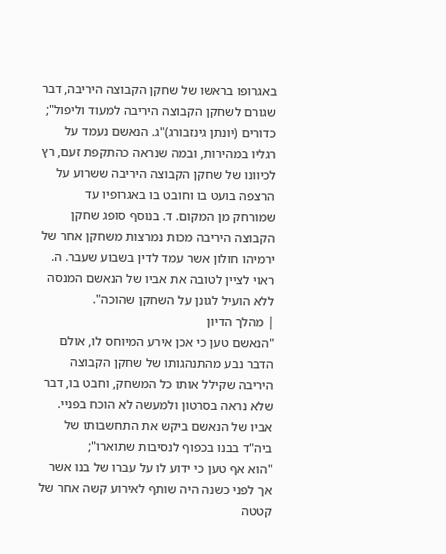באגרופו בראשו של שחקן הקבוצה היריבה, דבר שגורם לשחקן הקבוצה היריבה למעוד וליפול";
כדורים (יונתן גינזבורג)"ג. הנאשם נעמד על רגליו במהירות, ובמה שנראה כהתקפת זעם, רץ לכיוונו של שחקן הקבוצה היריבה ששרוע על הרצפה בועט בו וחובט בו באגרופיו עד שמורחק מן המקום. ד. בנוסף סופג שחקן הקבוצה היריבה מכות נמרצות משחקן אחר של ירמיהו חולון אשר עמד לדין בשבוע שעבר. ה. ראוי לציין לטובה את אביו של הנאשם המנסה ללא הועיל לגונן על השחקן שהוכה".
| מהלך הדיון
"הנאשם טען כי אכן אירע המיוחס לו, אולם הדבר נבע מהתנהגותו של שחקן הקבוצה היריבה שקילל אותו כל המשחק, וחבט בו, דבר שלא נראה בסרטון ולמעשה לא הוכח בפניי. אביו של הנאשם ביקש את התחשבותו של ביה"ד בבנו בכפוף לנסיבות שתוארו";
"הוא אף טען כי ידוע לו על עברו של בנו אשר אך לפני כשנה היה שותף לאירוע קשה אחר של קטטה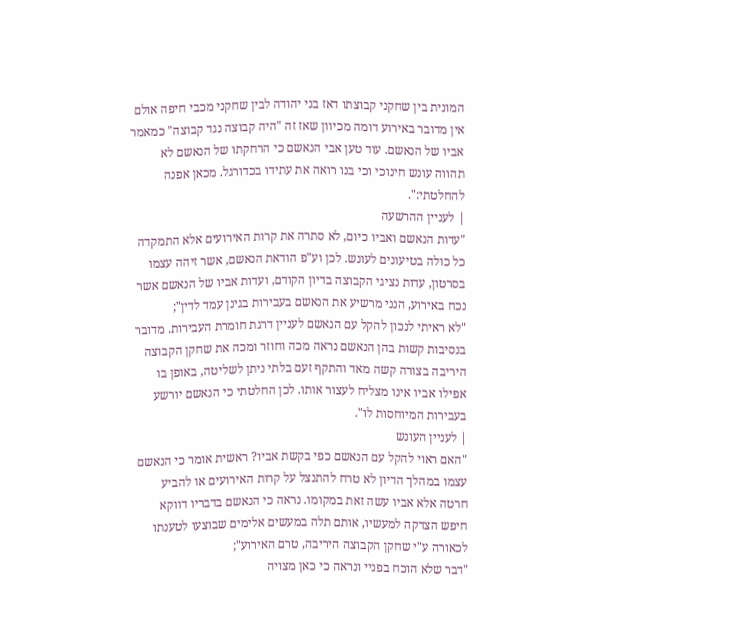המונית בין שחקני קבוצתו דאז בני יהודה לבין שחקני מכבי חיפה אולם אין מדובר באירוע דומה מכיוון שאז זה "היה קבוצה נגד קבוצה" כמאמר אביו של הנאשם. עוד טען אבי הנאשם כי הרחקתו של הנאשם לא תהווה עונש חינוכי וכי בנו רואה את עתידו בכדורגל. מכאן אפנה להחלטתי:".
| לעניין ההרשעה
"עדות הנאשם ואביו כיום, לא סתרה את קרות האירועים אלא התמקדה כל כולה בטיעונים לעונש. לכן וע"פ הודאת הנאשם, אשר זיהה עצמו בסרטון, עדות נציגי הקבוצה בדיון הקודם, ועדות אביו של הנאשם אשר נכח באירוע, הנני מרשיע את הנאשם בעבירות בגינן עמד לדין";
"לא ראיתי לנכון להקל עם הנאשם לעניין דרגת חומרת העבירות. מדובר בנסיבות קשות בהן הנאשם נראה מכה וחוזר ומכה את שחקן הקבוצה היריבה בצורה קשה מאד והתקף זעם בלתי ניתן לשליטה, באופן בו אפילו אביו אינו מצליח לעצור אותו. לכן החלטתי כי הנאשם יורשע בעבירות המיוחסות לו".
| לעניין העונש
"האם ראוי להקל עם הנאשם כפי בקשת אביו? ראשית אומר כי הנאשם עצמו במהלך הדיון לא טרח להתנצל על קרות האירועים או להביע חרטה אלא אביו עשה זאת במקומו. נראה כי הנאשם בדבריו דווקא חיפש הצדקה למעשיו, אותם תלה במעשים אלימים שבוצעו לטענתו לכאורה ע"י שחקן הקבוצה היריבה, טרם האירוע";
"דבר שלא הוכח בפניי ונראה כי כאן מצויה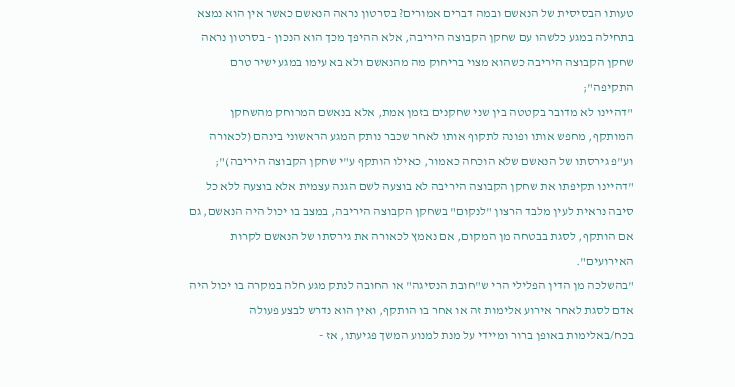טעותו הבסיסית של הנאשם ובמה דברים אמורים? בסרטון נראה הנאשם כאשר אין הוא נמצא בתחילה במגע כלשהו עם שחקן הקבוצה היריבה, אלא ההיפך מכך הוא הנכון - בסרטון נראה שחקן הקבוצה היריבה כשהוא מצוי בריחוק מה מהנאשם ולא בא עימו במגע ישיר טרם התקיפה";
"דהיינו לא מדובר בקטטה בין שני שחקנים בזמן אמת, אלא בנאשם המרוחק מהשחקן המותקף, מחפש אותו ופונה לתקוף אותו לאחר שכבר נותק המגע הראשוני בינהם (לכאורה וע"פ גירסתו של הנאשם שלא הוכחה כאמור, כאילו הותקף ע"י שחקן הקבוצה היריבה)";
"דהיינו תקיפתו את שחקן הקבוצה היריבה לא בוצעה לשם הגנה עצמית אלא בוצעה ללא כל סיבה נראית לעין מלבד הרצון "לנקום" בשחקן הקבוצה היריבה, במצב בו יכול היה הנאשם, גם אם הותקף, לסגת בבטחה מן המקום, אם נאמץ לכאורה את גירסתו של הנאשם לקרות האירועים".
"בהשלכה מן הדין הפלילי הרי ש"חובת הנסיגה" או החובה לנתק מגע חלה במקרה בו יכול היה אדם לסגת לאחר אירוע אלימות זה או אחר בו הותקף, ואין הוא נדרש לבצע פעולה בכח/באלימות באופן ברור ומיידי על מנת למנוע המשך פגיעתו, אז -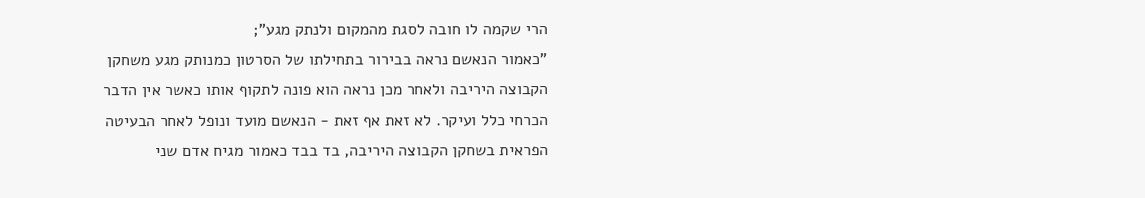הרי שקמה לו חובה לסגת מהמקום ולנתק מגע";
"כאמור הנאשם נראה בבירור בתחילתו של הסרטון כמנותק מגע משחקן הקבוצה היריבה ולאחר מכן נראה הוא פונה לתקוף אותו כאשר אין הדבר הכרחי כלל ועיקר. לא זאת אף זאת - הנאשם מועד ונופל לאחר הבעיטה הפראית בשחקן הקבוצה היריבה, בד בבד כאמור מגיח אדם שני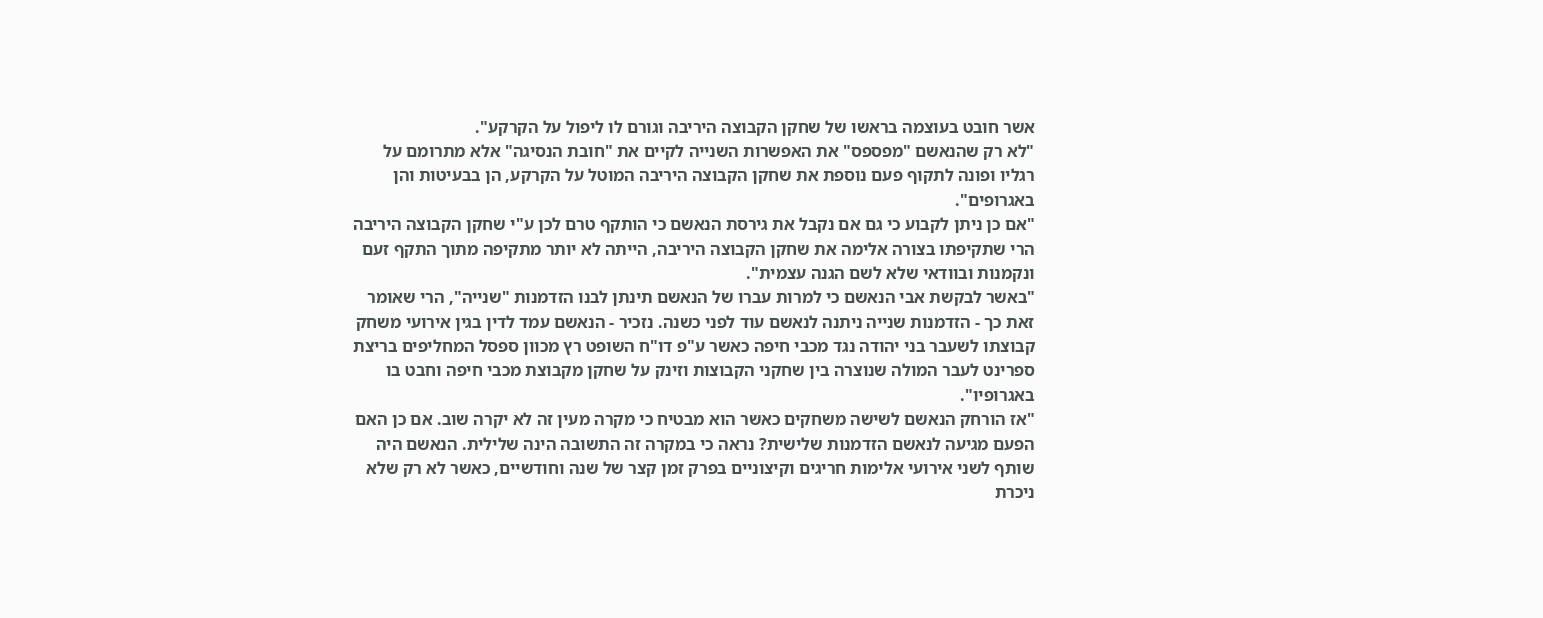אשר חובט בעוצמה בראשו של שחקן הקבוצה היריבה וגורם לו ליפול על הקרקע".
"לא רק שהנאשם "מפספס" את האפשרות השנייה לקיים את "חובת הנסיגה" אלא מתרומם על רגליו ופונה לתקוף פעם נוספת את שחקן הקבוצה היריבה המוטל על הקרקע, הן בבעיטות והן באגרופים".
"אם כן ניתן לקבוע כי גם אם נקבל את גירסת הנאשם כי הותקף טרם לכן ע"י שחקן הקבוצה היריבה הרי שתקיפתו בצורה אלימה את שחקן הקבוצה היריבה, הייתה לא יותר מתקיפה מתוך התקף זעם ונקמנות ובוודאי שלא לשם הגנה עצמית".
"באשר לבקשת אבי הנאשם כי למרות עברו של הנאשם תינתן לבנו הזדמנות "שנייה", הרי שאומר זאת כך - הזדמנות שנייה ניתנה לנאשם עוד לפני כשנה. נזכיר - הנאשם עמד לדין בגין אירועי משחק קבוצתו לשעבר בני יהודה נגד מכבי חיפה כאשר ע"פ דו"ח השופט רץ מכוון ספסל המחליפים בריצת ספרינט לעבר המולה שנוצרה בין שחקני הקבוצות וזינק על שחקן מקבוצת מכבי חיפה וחבט בו באגרופיו".
"אז הורחק הנאשם לשישה משחקים כאשר הוא מבטיח כי מקרה מעין זה לא יקרה שוב. אם כן האם הפעם מגיעה לנאשם הזדמנות שלישית? נראה כי במקרה זה התשובה הינה שלילית. הנאשם היה שותף לשני אירועי אלימות חריגים וקיצוניים בפרק זמן קצר של שנה וחודשיים, כאשר לא רק שלא ניכרת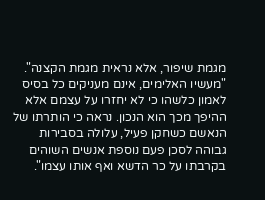מגמת שיפור, אלא נראית מגמת הקצנה".
"מעשיו האלימים, אינם מעניקים כל בסיס לאמון כלשהו כי לא יחזרו על עצמם אלא ההיפך מכך הוא הנכון. נראה כי הותרתו של הנאשם כשחקן פעיל, עלולה בסבירות גבוהה לסכן פעם נוספת אנשים השוהים בקרבתו על כר הדשא ואף אותו עצמו".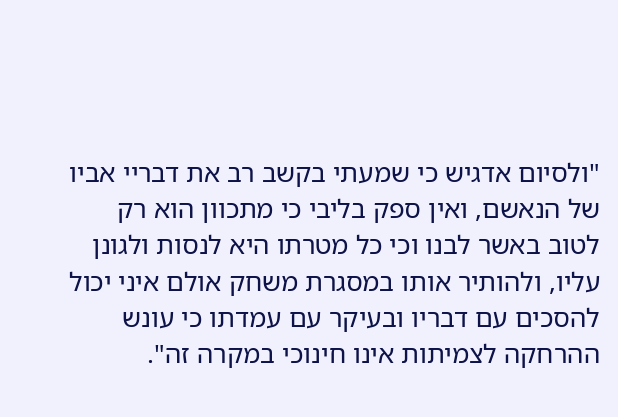"ולסיום אדגיש כי שמעתי בקשב רב את דבריי אביו של הנאשם, ואין ספק בליבי כי מתכוון הוא רק לטוב באשר לבנו וכי כל מטרתו היא לנסות ולגונן עליו, ולהותיר אותו במסגרת משחק אולם איני יכול להסכים עם דבריו ובעיקר עם עמדתו כי עונש ההרחקה לצמיתות אינו חינוכי במקרה זה".